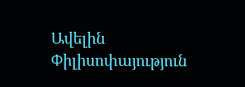Ավելին Փիլիսոփայություն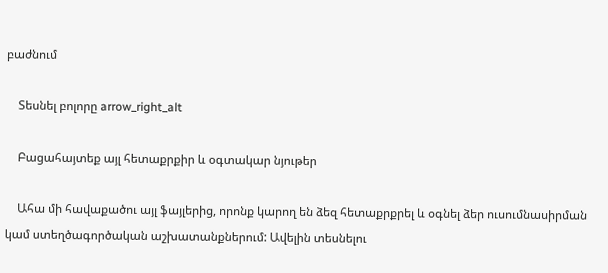բաժնում

    Տեսնել բոլորը arrow_right_alt

    Բացահայտեք այլ հետաքրքիր և օգտակար նյութեր

    Ահա մի հավաքածու այլ ֆայլերից, որոնք կարող են ձեզ հետաքրքրել և օգնել ձեր ուսումնասիրման կամ ստեղծագործական աշխատանքներում: Ավելին տեսնելու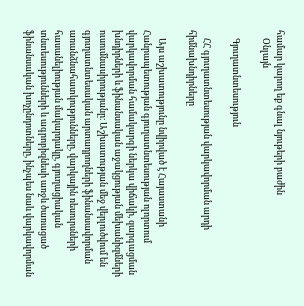համար կարող եք գնալ նյութերի բաժին
    Օնլայն

    Գյուղատնտեսություն

    ՀՀ գյուղատնտեսության վարկավորման արդի հիմնախնդիրները

    Այս աշխատությունը նվիրված է Հայաստանի Հանրապետության գյուղատնտեսության ոլորտում վարկավորման համակարգի ներկա վիճակի, զարգացման խնդիրների և ֆինանսական աջակցության մեխանիզմների ուսումնասիրությանը։ Աշխատության մեջ վերլուծվում են գյուղատնտեսական արտադրողների ֆինանսավորման առանձնահատկությունները, վարկային ռեսուրսների հասանելիության մակարդակը, գյուղացիական տնտեսությունների և ագրոբիզնեսի առջև ծառացած ֆինանսական խոչընդոտները, ինչպես նաև վարկավորման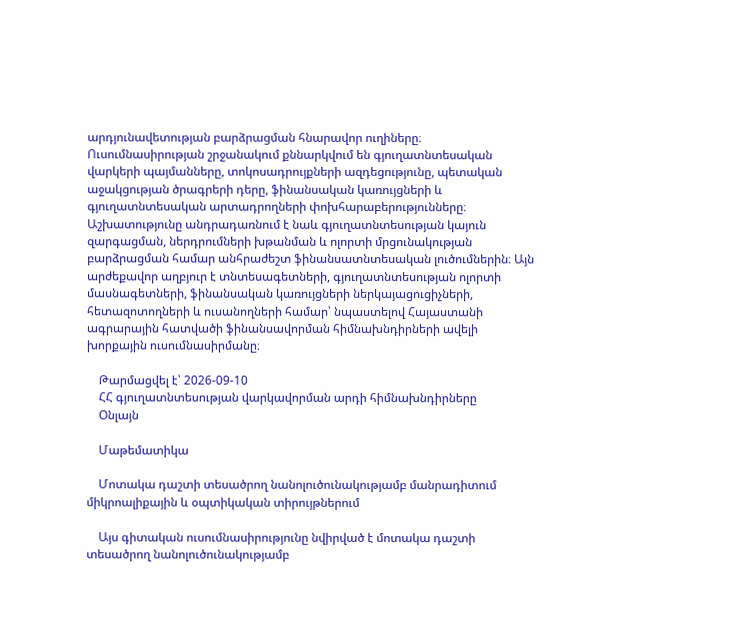արդյունավետության բարձրացման հնարավոր ուղիները։ Ուսումնասիրության շրջանակում քննարկվում են գյուղատնտեսական վարկերի պայմանները, տոկոսադրույքների ազդեցությունը, պետական աջակցության ծրագրերի դերը, ֆինանսական կառույցների և գյուղատնտեսական արտադրողների փոխհարաբերությունները։ Աշխատությունը անդրադառնում է նաև գյուղատնտեսության կայուն զարգացման, ներդրումների խթանման և ոլորտի մրցունակության բարձրացման համար անհրաժեշտ ֆինանսատնտեսական լուծումներին։ Այն արժեքավոր աղբյուր է տնտեսագետների, գյուղատնտեսության ոլորտի մասնագետների, ֆինանսական կառույցների ներկայացուցիչների, հետազոտողների և ուսանողների համար՝ նպաստելով Հայաստանի ագրարային հատվածի ֆինանսավորման հիմնախնդիրների ավելի խորքային ուսումնասիրմանը։

    Թարմացվել է՝ 2026-09-10
    ՀՀ գյուղատնտեսության վարկավորման արդի հիմնախնդիրները
    Օնլայն

    Մաթեմատիկա

    Մոտակա դաշտի տեսածրող նանոլուծունակությամբ մանրադիտում միկրոալիքային և օպտիկական տիրույթներում

    Այս գիտական ուսումնասիրությունը նվիրված է մոտակա դաշտի տեսածրող նանոլուծունակությամբ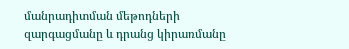մանրադիտման մեթոդների զարգացմանը և դրանց կիրառմանը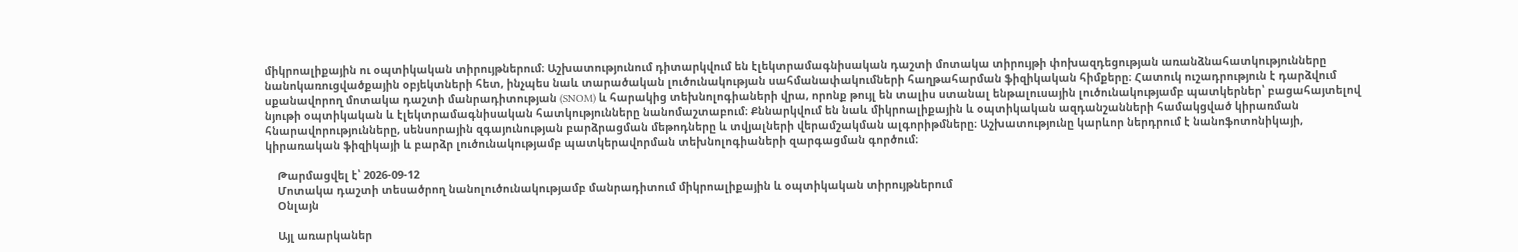միկրոալիքային ու օպտիկական տիրույթներում։ Աշխատությունում դիտարկվում են էլեկտրամագնիսական դաշտի մոտակա տիրույթի փոխազդեցության առանձնահատկությունները նանոկառուցվածքային օբյեկտների հետ, ինչպես նաև տարածական լուծունակության սահմանափակումների հաղթահարման ֆիզիկական հիմքերը։ Հատուկ ուշադրություն է դարձվում սքանավորող մոտակա դաշտի մանրադիտության (SNOM) և հարակից տեխնոլոգիաների վրա, որոնք թույլ են տալիս ստանալ ենթալուսային լուծունակությամբ պատկերներ՝ բացահայտելով նյութի օպտիկական և էլեկտրամագնիսական հատկությունները նանոմաշտաբում։ Քննարկվում են նաև միկրոալիքային և օպտիկական ազդանշանների համակցված կիրառման հնարավորությունները, սենսորային զգայունության բարձրացման մեթոդները և տվյալների վերամշակման ալգորիթմները։ Աշխատությունը կարևոր ներդրում է նանոֆոտոնիկայի, կիրառական ֆիզիկայի և բարձր լուծունակությամբ պատկերավորման տեխնոլոգիաների զարգացման գործում։

    Թարմացվել է՝ 2026-09-12
    Մոտակա դաշտի տեսածրող նանոլուծունակությամբ մանրադիտում միկրոալիքային և օպտիկական տիրույթներում
    Օնլայն

    Այլ առարկաներ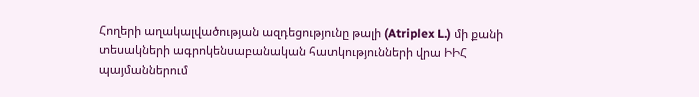Հողերի աղակալվածության ազդեցությունը թալի (Atriplex L.) մի քանի տեսակների ագրոկենսաբանական հատկությունների վրա ԻԻՀ պայմաններում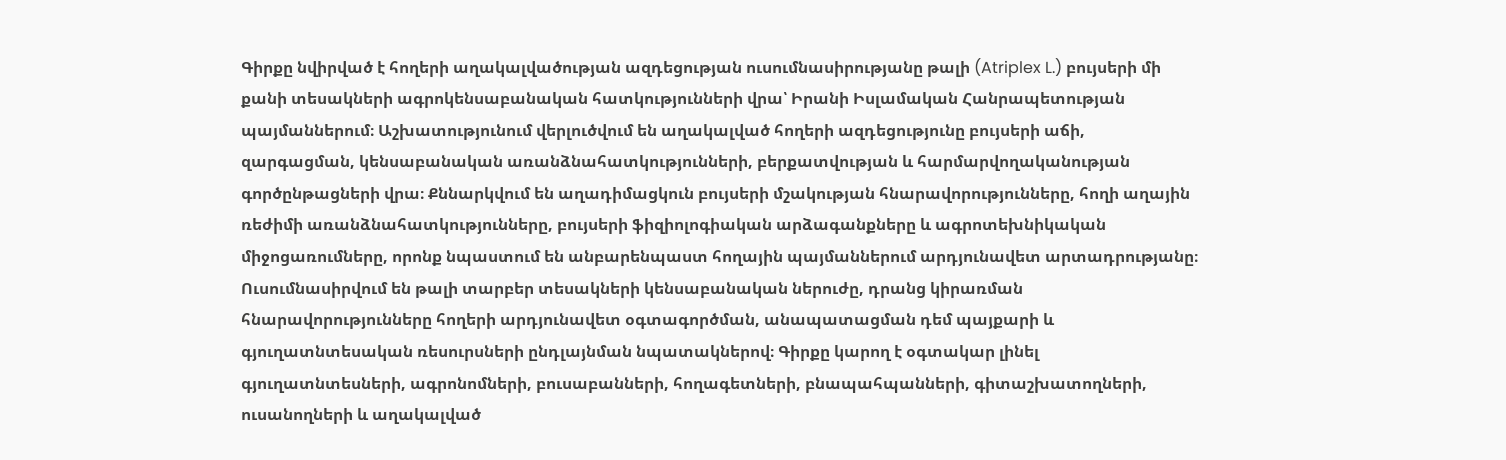Գիրքը նվիրված է հողերի աղակալվածության ազդեցության ուսումնասիրությանը թալի (Atriplex L.) բույսերի մի քանի տեսակների ագրոկենսաբանական հատկությունների վրա՝ Իրանի Իսլամական Հանրապետության պայմաններում։ Աշխատությունում վերլուծվում են աղակալված հողերի ազդեցությունը բույսերի աճի, զարգացման, կենսաբանական առանձնահատկությունների, բերքատվության և հարմարվողականության գործընթացների վրա։ Քննարկվում են աղադիմացկուն բույսերի մշակության հնարավորությունները, հողի աղային ռեժիմի առանձնահատկությունները, բույսերի ֆիզիոլոգիական արձագանքները և ագրոտեխնիկական միջոցառումները, որոնք նպաստում են անբարենպաստ հողային պայմաններում արդյունավետ արտադրությանը։ Ուսումնասիրվում են թալի տարբեր տեսակների կենսաբանական ներուժը, դրանց կիրառման հնարավորությունները հողերի արդյունավետ օգտագործման, անապատացման դեմ պայքարի և գյուղատնտեսական ռեսուրսների ընդլայնման նպատակներով։ Գիրքը կարող է օգտակար լինել գյուղատնտեսների, ագրոնոմների, բուսաբանների, հողագետների, բնապահպանների, գիտաշխատողների, ուսանողների և աղակալված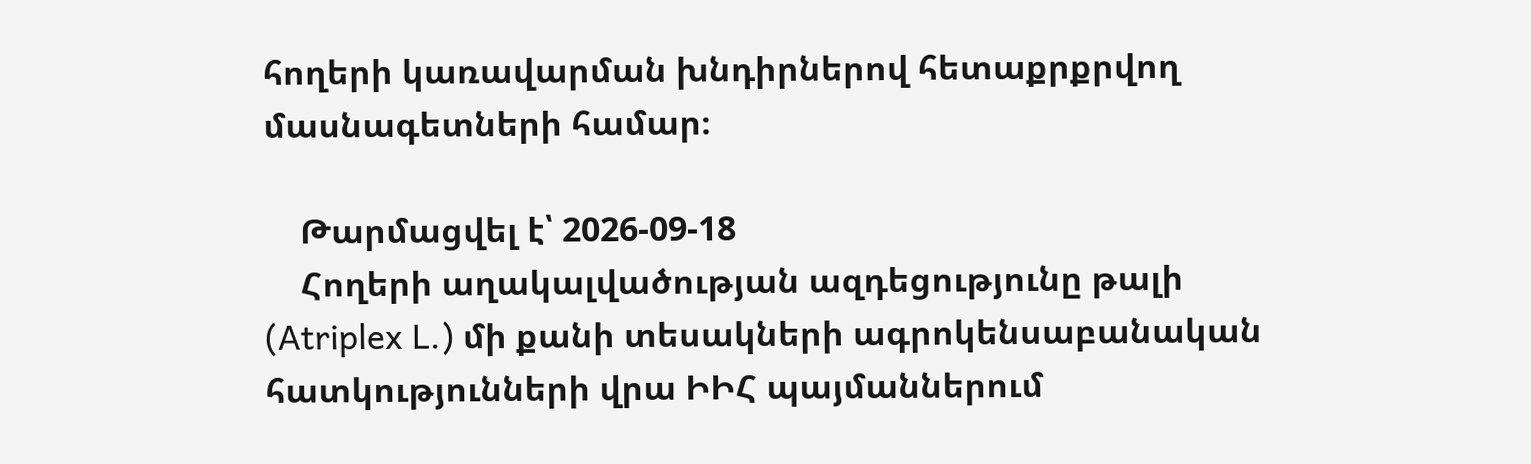հողերի կառավարման խնդիրներով հետաքրքրվող մասնագետների համար։

    Թարմացվել է՝ 2026-09-18
    Հողերի աղակալվածության ազդեցությունը թալի (Atriplex L.) մի քանի տեսակների ագրոկենսաբանական հատկությունների վրա ԻԻՀ պայմաններում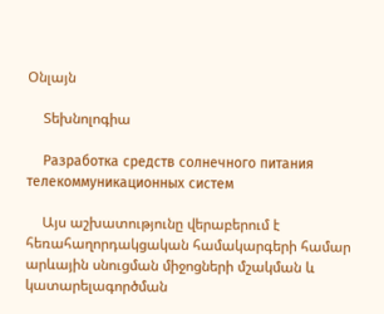Օնլայն

    Տեխնոլոգիա

    Разработка средств солнечного питания телекоммуникационных систем

    Այս աշխատությունը վերաբերում է հեռահաղորդակցական համակարգերի համար արևային սնուցման միջոցների մշակման և կատարելագործման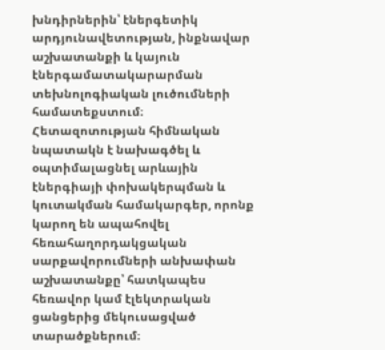խնդիրներին՝ էներգետիկ արդյունավետության, ինքնավար աշխատանքի և կայուն էներգամատակարարման տեխնոլոգիական լուծումների համատեքստում։ Հետազոտության հիմնական նպատակն է նախագծել և օպտիմալացնել արևային էներգիայի փոխակերպման և կուտակման համակարգեր, որոնք կարող են ապահովել հեռահաղորդակցական սարքավորումների անխափան աշխատանքը՝ հատկապես հեռավոր կամ էլեկտրական ցանցերից մեկուսացված տարածքներում։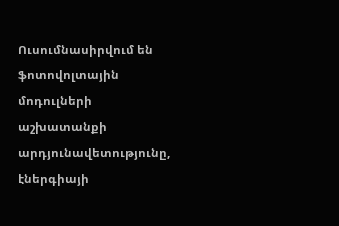Ուսումնասիրվում են ֆոտովոլտային մոդուլների աշխատանքի արդյունավետությունը, էներգիայի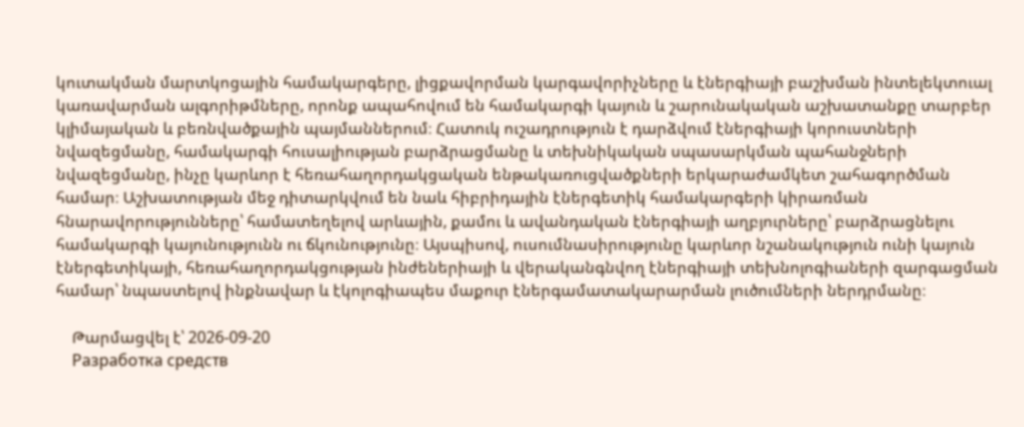կուտակման մարտկոցային համակարգերը, լիցքավորման կարգավորիչները և էներգիայի բաշխման ինտելեկտուալ կառավարման ալգորիթմները, որոնք ապահովում են համակարգի կայուն և շարունակական աշխատանքը տարբեր կլիմայական և բեռնվածքային պայմաններում։ Հատուկ ուշադրություն է դարձվում էներգիայի կորուստների նվազեցմանը, համակարգի հուսալիության բարձրացմանը և տեխնիկական սպասարկման պահանջների նվազեցմանը, ինչը կարևոր է հեռահաղորդակցական ենթակառուցվածքների երկարաժամկետ շահագործման համար։ Աշխատության մեջ դիտարկվում են նաև հիբրիդային էներգետիկ համակարգերի կիրառման հնարավորությունները՝ համատեղելով արևային, քամու և ավանդական էներգիայի աղբյուրները՝ բարձրացնելու համակարգի կայունությունն ու ճկունությունը։ Այսպիսով, ուսումնասիրությունը կարևոր նշանակություն ունի կայուն էներգետիկայի, հեռահաղորդակցության ինժեներիայի և վերականգնվող էներգիայի տեխնոլոգիաների զարգացման համար՝ նպաստելով ինքնավար և էկոլոգիապես մաքուր էներգամատակարարման լուծումների ներդրմանը։

    Թարմացվել է՝ 2026-09-20
    Разработка средств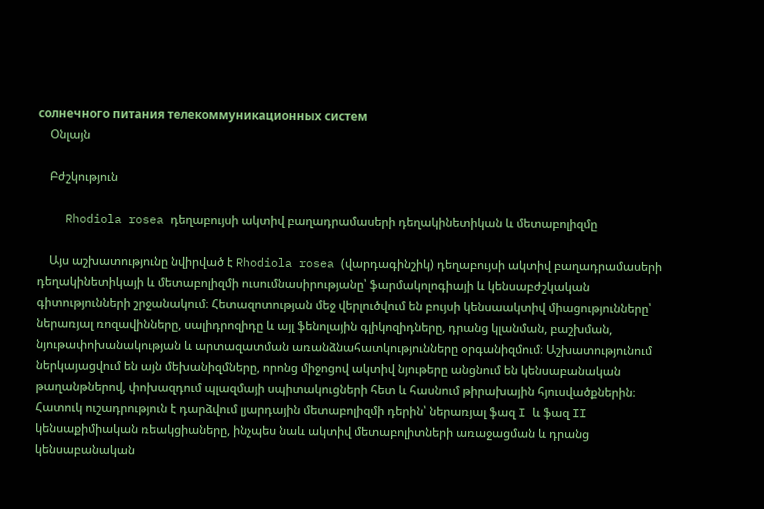солнечного питания телекоммуникационных систем
    Օնլայն

    Բժշկություն

    Rhodiola rosea դեղաբույսի ակտիվ բաղադրամասերի դեղակինետիկան և մետաբոլիզմը

    Այս աշխատությունը նվիրված է Rhodiola rosea (վարդագինշիկ) դեղաբույսի ակտիվ բաղադրամասերի դեղակինետիկայի և մետաբոլիզմի ուսումնասիրությանը՝ ֆարմակոլոգիայի և կենսաբժշկական գիտությունների շրջանակում։ Հետազոտության մեջ վերլուծվում են բույսի կենսաակտիվ միացությունները՝ ներառյալ ռոզավինները, սալիդրոզիդը և այլ ֆենոլային գլիկոզիդները, դրանց կլանման, բաշխման, նյութափոխանակության և արտազատման առանձնահատկությունները օրգանիզմում։ Աշխատությունում ներկայացվում են այն մեխանիզմները, որոնց միջոցով ակտիվ նյութերը անցնում են կենսաբանական թաղանթներով, փոխազդում պլազմայի սպիտակուցների հետ և հասնում թիրախային հյուսվածքներին։ Հատուկ ուշադրություն է դարձվում լյարդային մետաբոլիզմի դերին՝ ներառյալ ֆազ I և ֆազ II կենսաքիմիական ռեակցիաները, ինչպես նաև ակտիվ մետաբոլիտների առաջացման և դրանց կենսաբանական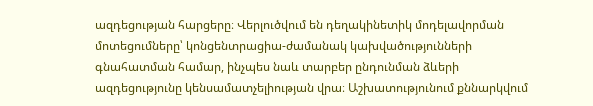ազդեցության հարցերը։ Վերլուծվում են դեղակինետիկ մոդելավորման մոտեցումները՝ կոնցենտրացիա-ժամանակ կախվածությունների գնահատման համար, ինչպես նաև տարբեր ընդունման ձևերի ազդեցությունը կենսամատչելիության վրա։ Աշխատությունում քննարկվում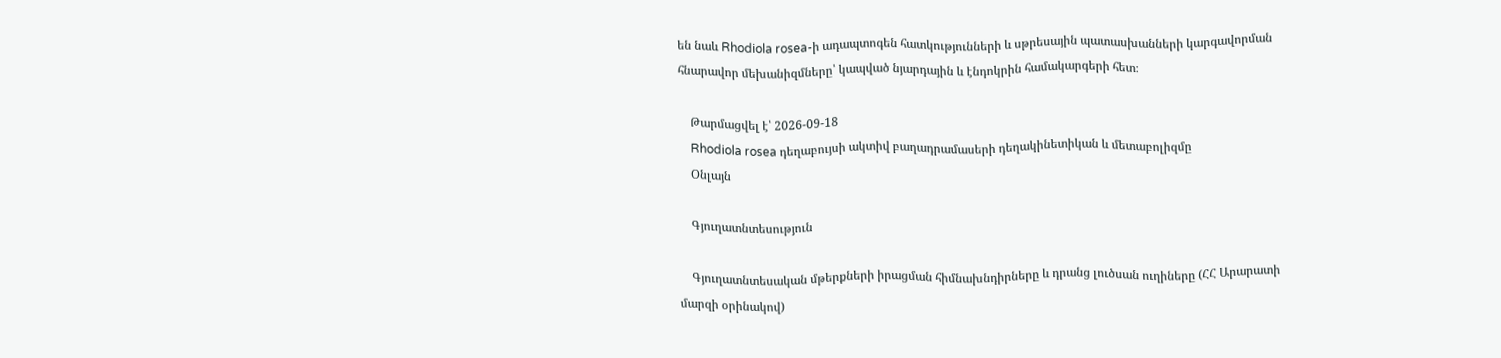են նաև Rhodiola rosea-ի ադապտոգեն հատկությունների և սթրեսային պատասխանների կարգավորման հնարավոր մեխանիզմները՝ կապված նյարդային և էնդոկրին համակարգերի հետ։

    Թարմացվել է՝ 2026-09-18
    Rhodiola rosea դեղաբույսի ակտիվ բաղադրամասերի դեղակինետիկան և մետաբոլիզմը
    Օնլայն

    Գյուղատնտեսություն

    Գյուղատնտեսական մթերքների իրացման հիմնախնդիրները և դրանց լուծսան ուղիները (ՀՀ Արարատի մարզի օրինակով)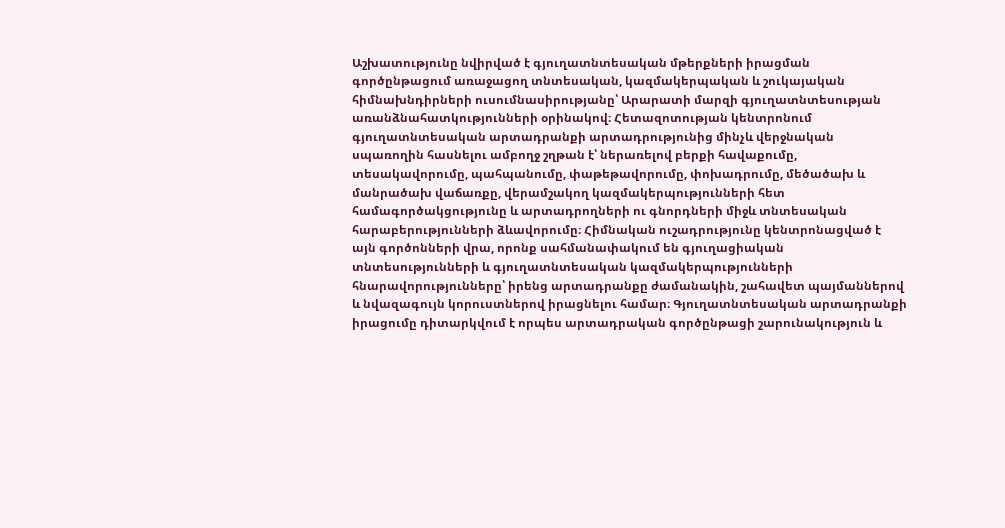Աշխատությունը նվիրված է գյուղատնտեսական մթերքների իրացման գործընթացում առաջացող տնտեսական, կազմակերպական և շուկայական հիմնախնդիրների ուսումնասիրությանը՝ Արարատի մարզի գյուղատնտեսության առանձնահատկությունների օրինակով։ Հետազոտության կենտրոնում գյուղատնտեսական արտադրանքի արտադրությունից մինչև վերջնական սպառողին հասնելու ամբողջ շղթան է՝ ներառելով բերքի հավաքումը, տեսակավորումը, պահպանումը, փաթեթավորումը, փոխադրումը, մեծածախ և մանրածախ վաճառքը, վերամշակող կազմակերպությունների հետ համագործակցությունը և արտադրողների ու գնորդների միջև տնտեսական հարաբերությունների ձևավորումը։ Հիմնական ուշադրությունը կենտրոնացված է այն գործոնների վրա, որոնք սահմանափակում են գյուղացիական տնտեսությունների և գյուղատնտեսական կազմակերպությունների հնարավորությունները՝ իրենց արտադրանքը ժամանակին, շահավետ պայմաններով և նվազագույն կորուստներով իրացնելու համար։ Գյուղատնտեսական արտադրանքի իրացումը դիտարկվում է որպես արտադրական գործընթացի շարունակություն և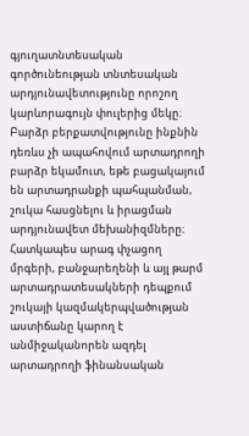գյուղատնտեսական գործունեության տնտեսական արդյունավետությունը որոշող կարևորագույն փուլերից մեկը։ Բարձր բերքատվությունը ինքնին դեռևս չի ապահովում արտադրողի բարձր եկամուտ, եթե բացակայում են արտադրանքի պահպանման, շուկա հասցնելու և իրացման արդյունավետ մեխանիզմները։ Հատկապես արագ փչացող մրգերի, բանջարեղենի և այլ թարմ արտադրատեսակների դեպքում շուկայի կազմակերպվածության աստիճանը կարող է անմիջականորեն ազդել արտադրողի ֆինանսական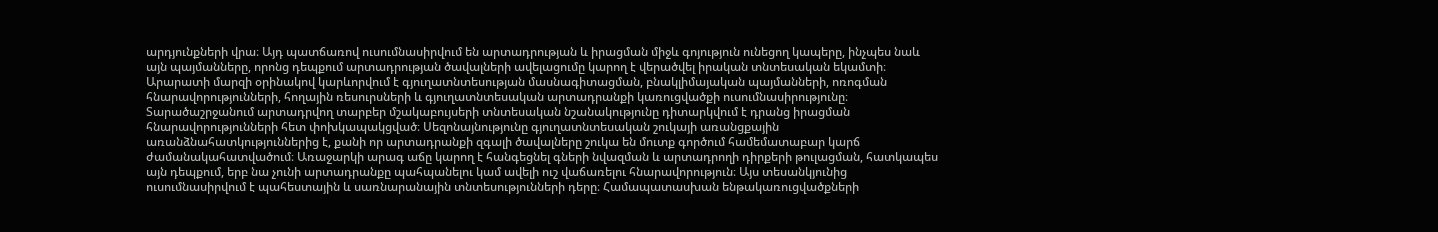արդյունքների վրա։ Այդ պատճառով ուսումնասիրվում են արտադրության և իրացման միջև գոյություն ունեցող կապերը, ինչպես նաև այն պայմանները, որոնց դեպքում արտադրության ծավալների ավելացումը կարող է վերածվել իրական տնտեսական եկամտի։ Արարատի մարզի օրինակով կարևորվում է գյուղատնտեսության մասնագիտացման, բնակլիմայական պայմանների, ոռոգման հնարավորությունների, հողային ռեսուրսների և գյուղատնտեսական արտադրանքի կառուցվածքի ուսումնասիրությունը։ Տարածաշրջանում արտադրվող տարբեր մշակաբույսերի տնտեսական նշանակությունը դիտարկվում է դրանց իրացման հնարավորությունների հետ փոխկապակցված։ Սեզոնայնությունը գյուղատնտեսական շուկայի առանցքային առանձնահատկություններից է, քանի որ արտադրանքի զգալի ծավալները շուկա են մուտք գործում համեմատաբար կարճ ժամանակահատվածում։ Առաջարկի արագ աճը կարող է հանգեցնել գների նվազման և արտադրողի դիրքերի թուլացման, հատկապես այն դեպքում, երբ նա չունի արտադրանքը պահպանելու կամ ավելի ուշ վաճառելու հնարավորություն։ Այս տեսանկյունից ուսումնասիրվում է պահեստային և սառնարանային տնտեսությունների դերը։ Համապատասխան ենթակառուցվածքների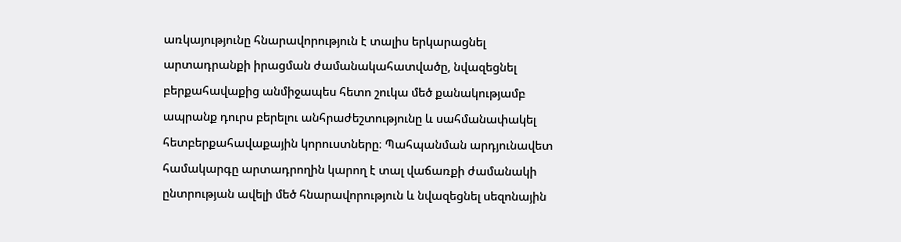առկայությունը հնարավորություն է տալիս երկարացնել արտադրանքի իրացման ժամանակահատվածը, նվազեցնել բերքահավաքից անմիջապես հետո շուկա մեծ քանակությամբ ապրանք դուրս բերելու անհրաժեշտությունը և սահմանափակել հետբերքահավաքային կորուստները։ Պահպանման արդյունավետ համակարգը արտադրողին կարող է տալ վաճառքի ժամանակի ընտրության ավելի մեծ հնարավորություն և նվազեցնել սեզոնային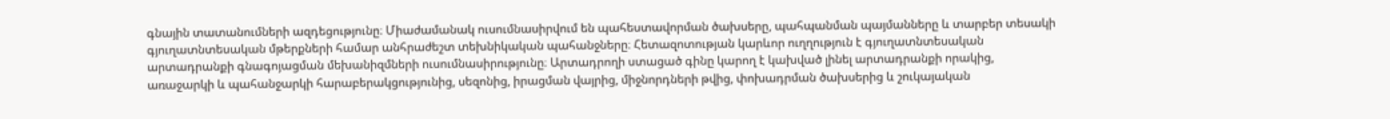գնային տատանումների ազդեցությունը։ Միաժամանակ ուսումնասիրվում են պահեստավորման ծախսերը, պահպանման պայմանները և տարբեր տեսակի գյուղատնտեսական մթերքների համար անհրաժեշտ տեխնիկական պահանջները։ Հետազոտության կարևոր ուղղություն է գյուղատնտեսական արտադրանքի գնագոյացման մեխանիզմների ուսումնասիրությունը։ Արտադրողի ստացած գինը կարող է կախված լինել արտադրանքի որակից, առաջարկի և պահանջարկի հարաբերակցությունից, սեզոնից, իրացման վայրից, միջնորդների թվից, փոխադրման ծախսերից և շուկայական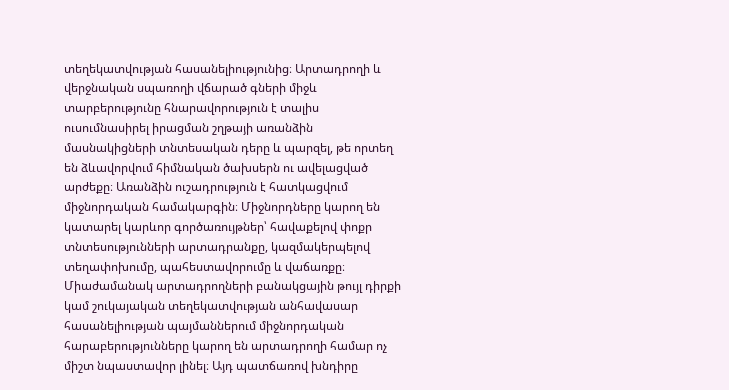տեղեկատվության հասանելիությունից։ Արտադրողի և վերջնական սպառողի վճարած գների միջև տարբերությունը հնարավորություն է տալիս ուսումնասիրել իրացման շղթայի առանձին մասնակիցների տնտեսական դերը և պարզել, թե որտեղ են ձևավորվում հիմնական ծախսերն ու ավելացված արժեքը։ Առանձին ուշադրություն է հատկացվում միջնորդական համակարգին։ Միջնորդները կարող են կատարել կարևոր գործառույթներ՝ հավաքելով փոքր տնտեսությունների արտադրանքը, կազմակերպելով տեղափոխումը, պահեստավորումը և վաճառքը։ Միաժամանակ արտադրողների բանակցային թույլ դիրքի կամ շուկայական տեղեկատվության անհավասար հասանելիության պայմաններում միջնորդական հարաբերությունները կարող են արտադրողի համար ոչ միշտ նպաստավոր լինել։ Այդ պատճառով խնդիրը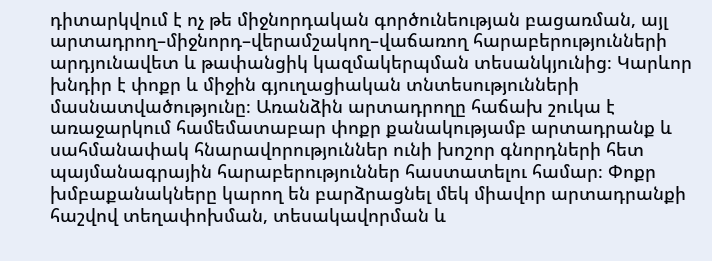դիտարկվում է ոչ թե միջնորդական գործունեության բացառման, այլ արտադրող–միջնորդ–վերամշակող–վաճառող հարաբերությունների արդյունավետ և թափանցիկ կազմակերպման տեսանկյունից։ Կարևոր խնդիր է փոքր և միջին գյուղացիական տնտեսությունների մասնատվածությունը։ Առանձին արտադրողը հաճախ շուկա է առաջարկում համեմատաբար փոքր քանակությամբ արտադրանք և սահմանափակ հնարավորություններ ունի խոշոր գնորդների հետ պայմանագրային հարաբերություններ հաստատելու համար։ Փոքր խմբաքանակները կարող են բարձրացնել մեկ միավոր արտադրանքի հաշվով տեղափոխման, տեսակավորման և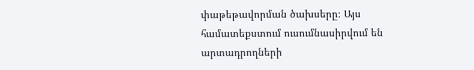փաթեթավորման ծախսերը։ Այս համատեքստում ուսումնասիրվում են արտադրողների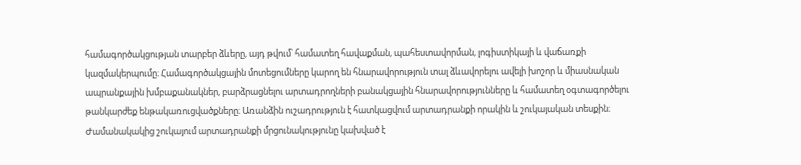համագործակցության տարբեր ձևերը, այդ թվում՝ համատեղ հավաքման, պահեստավորման, լոգիստիկայի և վաճառքի կազմակերպումը։ Համագործակցային մոտեցումները կարող են հնարավորություն տալ ձևավորելու ավելի խոշոր և միասնական ապրանքային խմբաքանակներ, բարձրացնելու արտադրողների բանակցային հնարավորությունները և համատեղ օգտագործելու թանկարժեք ենթակառուցվածքները։ Առանձին ուշադրություն է հատկացվում արտադրանքի որակին և շուկայական տեսքին։ Ժամանակակից շուկայում արտադրանքի մրցունակությունը կախված է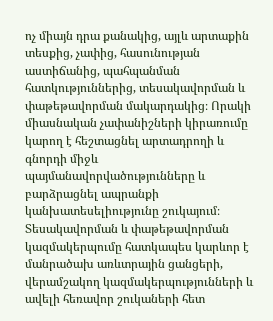ոչ միայն դրա քանակից, այլև արտաքին տեսքից, չափից, հասունության աստիճանից, պահպանման հատկություններից, տեսակավորման և փաթեթավորման մակարդակից։ Որակի միասնական չափանիշների կիրառումը կարող է հեշտացնել արտադրողի և գնորդի միջև պայմանավորվածությունները և բարձրացնել ապրանքի կանխատեսելիությունը շուկայում։ Տեսակավորման և փաթեթավորման կազմակերպումը հատկապես կարևոր է մանրածախ առևտրային ցանցերի, վերամշակող կազմակերպությունների և ավելի հեռավոր շուկաների հետ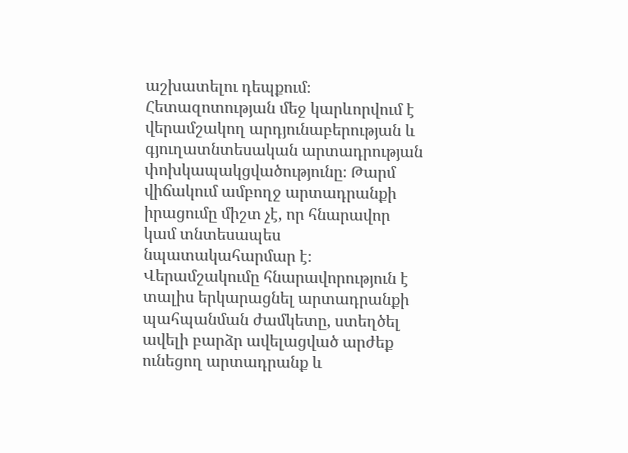աշխատելու դեպքում։ Հետազոտության մեջ կարևորվում է վերամշակող արդյունաբերության և գյուղատնտեսական արտադրության փոխկապակցվածությունը։ Թարմ վիճակում ամբողջ արտադրանքի իրացումը միշտ չէ, որ հնարավոր կամ տնտեսապես նպատակահարմար է։ Վերամշակումը հնարավորություն է տալիս երկարացնել արտադրանքի պահպանման ժամկետը, ստեղծել ավելի բարձր ավելացված արժեք ունեցող արտադրանք և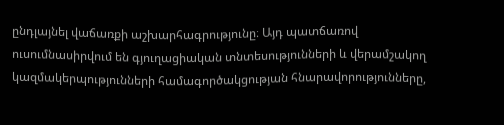ընդլայնել վաճառքի աշխարհագրությունը։ Այդ պատճառով ուսումնասիրվում են գյուղացիական տնտեսությունների և վերամշակող կազմակերպությունների համագործակցության հնարավորությունները,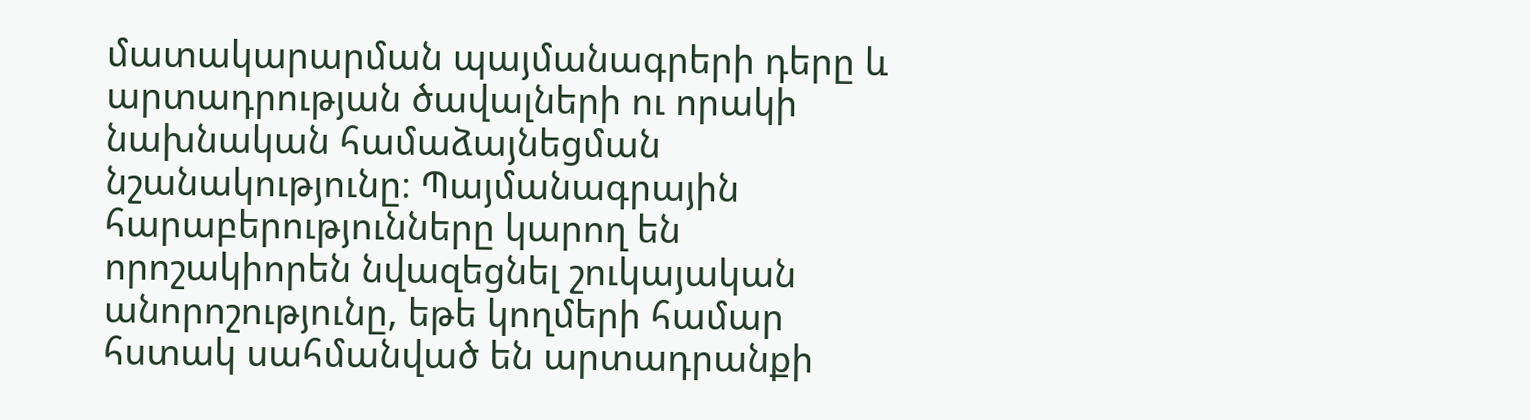մատակարարման պայմանագրերի դերը և արտադրության ծավալների ու որակի նախնական համաձայնեցման նշանակությունը։ Պայմանագրային հարաբերությունները կարող են որոշակիորեն նվազեցնել շուկայական անորոշությունը, եթե կողմերի համար հստակ սահմանված են արտադրանքի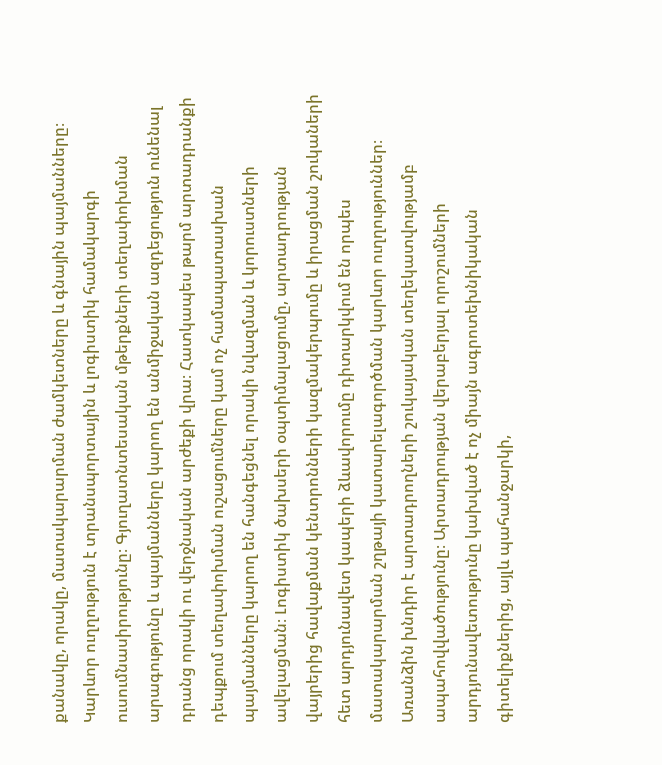քանակը, որակը, մատակարարման ժամկետները և գնային պայմանները։ Կարևոր ուղղություն է տրանսպորտային և լոգիստիկ համակարգի ուսումնասիրությունը։ Գյուղատնտեսական մթերքների տեղափոխման արագությունը և պայմանները կարող են անմիջական ազդեցություն ունենալ դրանց որակի ու վերջնական արժեքի վրա։ Հատկապես թարմ արտադրանքի դեպքում տեղափոխման ուշացումները կամ ոչ համապատասխան պայմանները կարող են հանգեցնել որակի նվազման և կորուստների ավելացման։ Լոգիստիկ ծախսերի օպտիմալացումը, արտադրության վայրերից հավաքման կենտրոնների կազմակերպումը և իրացման շուկաների հետ արդյունավետ կապերի ձևավորումը դիտարկվում են որպես մատակարարման շղթայի կատարելագործման կարևոր ուղղություններ։ Առանձին խնդիր է արտադրողների շուկայական տեղեկատվությամբ ապահովվածությունը։ Արտադրության վերաբերյալ որոշումների արդյունավետությունը կախված է ոչ միայն ագրոտեխնիկական գիտելիքներից, այլև պահանջարկի,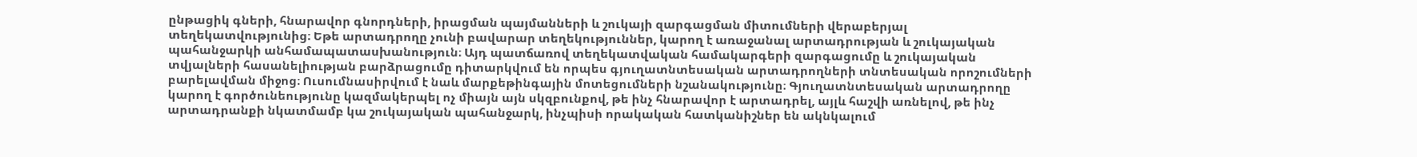ընթացիկ գների, հնարավոր գնորդների, իրացման պայմանների և շուկայի զարգացման միտումների վերաբերյալ տեղեկատվությունից։ Եթե արտադրողը չունի բավարար տեղեկություններ, կարող է առաջանալ արտադրության և շուկայական պահանջարկի անհամապատասխանություն։ Այդ պատճառով տեղեկատվական համակարգերի զարգացումը և շուկայական տվյալների հասանելիության բարձրացումը դիտարկվում են որպես գյուղատնտեսական արտադրողների տնտեսական որոշումների բարելավման միջոց։ Ուսումնասիրվում է նաև մարքեթինգային մոտեցումների նշանակությունը։ Գյուղատնտեսական արտադրողը կարող է գործունեությունը կազմակերպել ոչ միայն այն սկզբունքով, թե ինչ հնարավոր է արտադրել, այլև հաշվի առնելով, թե ինչ արտադրանքի նկատմամբ կա շուկայական պահանջարկ, ինչպիսի որակական հատկանիշներ են ակնկալում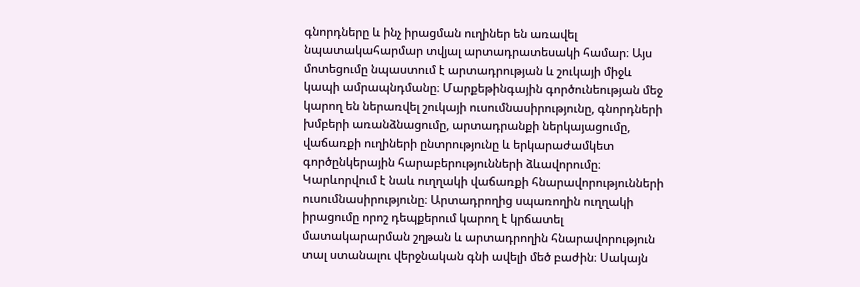գնորդները և ինչ իրացման ուղիներ են առավել նպատակահարմար տվյալ արտադրատեսակի համար։ Այս մոտեցումը նպաստում է արտադրության և շուկայի միջև կապի ամրապնդմանը։ Մարքեթինգային գործունեության մեջ կարող են ներառվել շուկայի ուսումնասիրությունը, գնորդների խմբերի առանձնացումը, արտադրանքի ներկայացումը, վաճառքի ուղիների ընտրությունը և երկարաժամկետ գործընկերային հարաբերությունների ձևավորումը։ Կարևորվում է նաև ուղղակի վաճառքի հնարավորությունների ուսումնասիրությունը։ Արտադրողից սպառողին ուղղակի իրացումը որոշ դեպքերում կարող է կրճատել մատակարարման շղթան և արտադրողին հնարավորություն տալ ստանալու վերջնական գնի ավելի մեծ բաժին։ Սակայն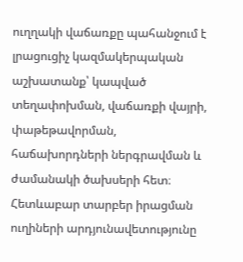ուղղակի վաճառքը պահանջում է լրացուցիչ կազմակերպական աշխատանք՝ կապված տեղափոխման, վաճառքի վայրի, փաթեթավորման, հաճախորդների ներգրավման և ժամանակի ծախսերի հետ։ Հետևաբար տարբեր իրացման ուղիների արդյունավետությունը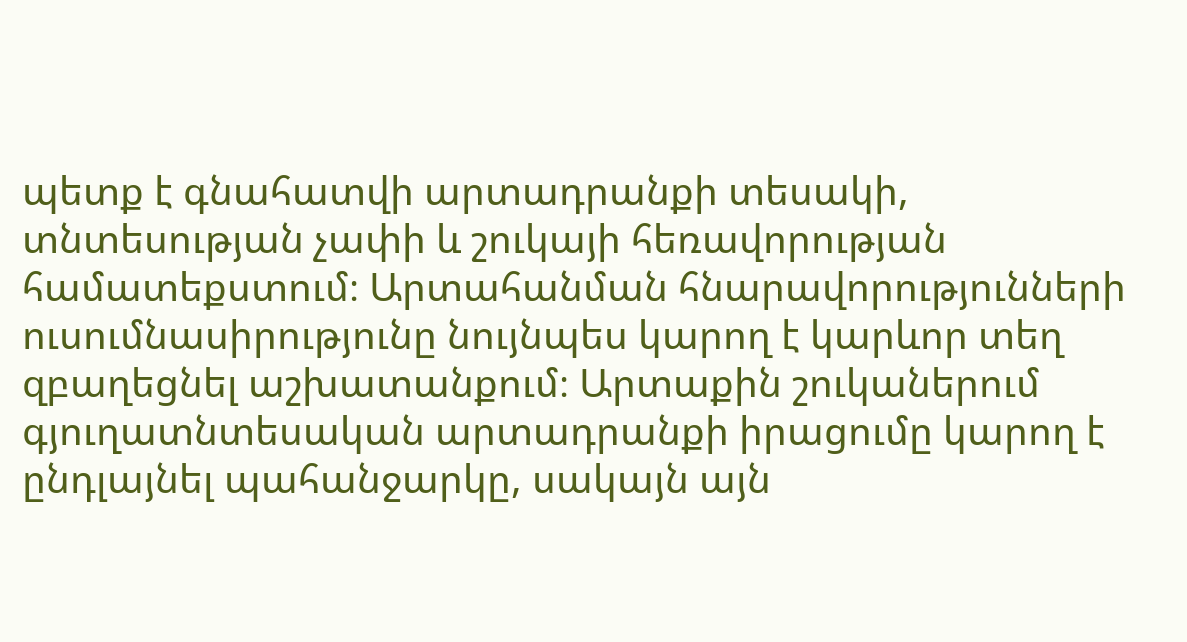պետք է գնահատվի արտադրանքի տեսակի, տնտեսության չափի և շուկայի հեռավորության համատեքստում։ Արտահանման հնարավորությունների ուսումնասիրությունը նույնպես կարող է կարևոր տեղ զբաղեցնել աշխատանքում։ Արտաքին շուկաներում գյուղատնտեսական արտադրանքի իրացումը կարող է ընդլայնել պահանջարկը, սակայն այն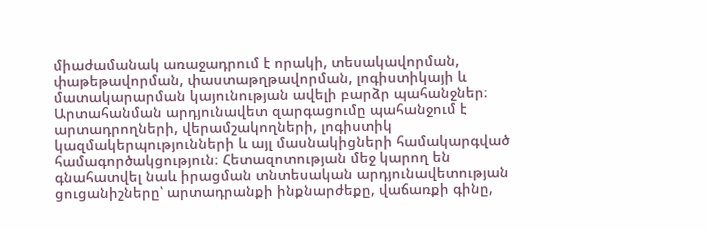միաժամանակ առաջադրում է որակի, տեսակավորման, փաթեթավորման, փաստաթղթավորման, լոգիստիկայի և մատակարարման կայունության ավելի բարձր պահանջներ։ Արտահանման արդյունավետ զարգացումը պահանջում է արտադրողների, վերամշակողների, լոգիստիկ կազմակերպությունների և այլ մասնակիցների համակարգված համագործակցություն։ Հետազոտության մեջ կարող են գնահատվել նաև իրացման տնտեսական արդյունավետության ցուցանիշները՝ արտադրանքի ինքնարժեքը, վաճառքի գինը,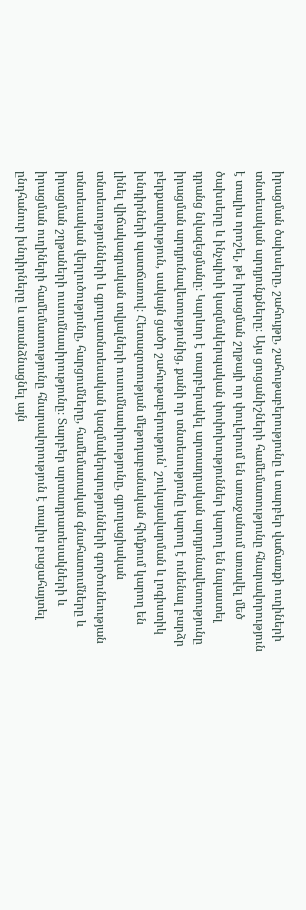իրացման ծախսերը, շահույթը, շահութաբերությունը և տարբեր վաճառքի ուղիների տնտեսական արդյունքները։ Այս ցուցանիշների համեմատությունը հնարավորություն է տալիս որոշել, թե իրացման շղթայի որ փուլերում են առաջանում առավել մեծ ծախսերը և ինչպիսի կազմակերպական փոփոխություններ կարող են նպաստել դրանց նվազեցմանը։ Կարևոր է տարբերակել արտադրական արդյունավետությունը իրացման արդյունավետությունից, քանի որ տնտեսությունը կարող է ունենալ բարձր բերքատվություն, սակայն ցածր շահութաբերություն՝ շուկայավարման և լոգիստիկ խնդիրների պատճառով։ Հետազոտության մեթոդաբանական հիմքում կարող են լինել վիճակագրական տվյալների ուսումնասիրությունը, գյուղացիական տնտեսությունների և գյուղատնտեսական կազմակերպությունների գործունեության տնտեսական վերլուծությունը, հարցումները, համեմատական գնահատումները և իրացման շղթաների ուսումնասիրությունը։ Տարբեր արտադրատեսակների և իրացման ուղիների համեմատությունը հնարավորություն է տալիս բացահայտել ընդհանուր խնդիրները և առանձնացնել այն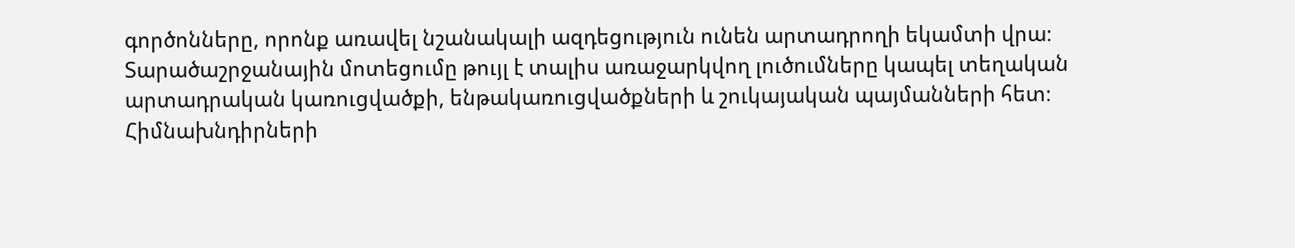գործոնները, որոնք առավել նշանակալի ազդեցություն ունեն արտադրողի եկամտի վրա։ Տարածաշրջանային մոտեցումը թույլ է տալիս առաջարկվող լուծումները կապել տեղական արտադրական կառուցվածքի, ենթակառուցվածքների և շուկայական պայմանների հետ։ Հիմնախնդիրների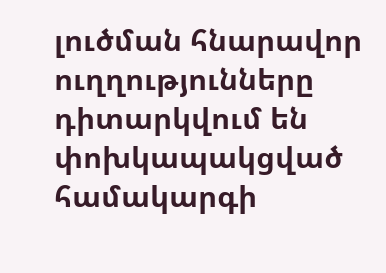լուծման հնարավոր ուղղությունները դիտարկվում են փոխկապակցված համակարգի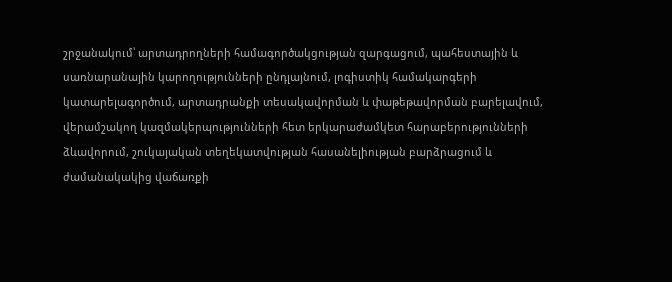շրջանակում՝ արտադրողների համագործակցության զարգացում, պահեստային և սառնարանային կարողությունների ընդլայնում, լոգիստիկ համակարգերի կատարելագործում, արտադրանքի տեսակավորման և փաթեթավորման բարելավում, վերամշակող կազմակերպությունների հետ երկարաժամկետ հարաբերությունների ձևավորում, շուկայական տեղեկատվության հասանելիության բարձրացում և ժամանակակից վաճառքի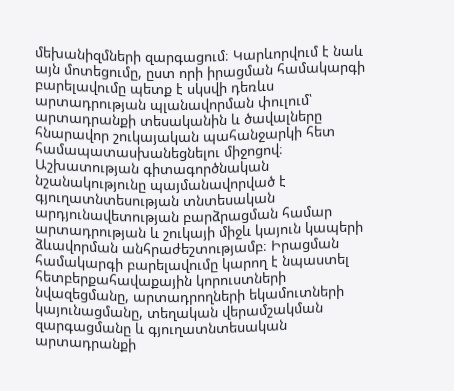մեխանիզմների զարգացում։ Կարևորվում է նաև այն մոտեցումը, ըստ որի իրացման համակարգի բարելավումը պետք է սկսվի դեռևս արտադրության պլանավորման փուլում՝ արտադրանքի տեսականին և ծավալները հնարավոր շուկայական պահանջարկի հետ համապատասխանեցնելու միջոցով։ Աշխատության գիտագործնական նշանակությունը պայմանավորված է գյուղատնտեսության տնտեսական արդյունավետության բարձրացման համար արտադրության և շուկայի միջև կայուն կապերի ձևավորման անհրաժեշտությամբ։ Իրացման համակարգի բարելավումը կարող է նպաստել հետբերքահավաքային կորուստների նվազեցմանը, արտադրողների եկամուտների կայունացմանը, տեղական վերամշակման զարգացմանը և գյուղատնտեսական արտադրանքի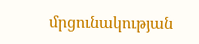մրցունակության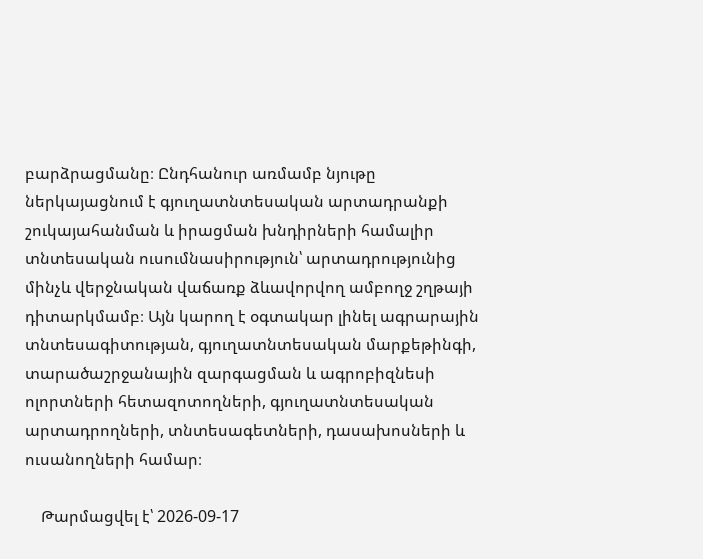բարձրացմանը։ Ընդհանուր առմամբ նյութը ներկայացնում է գյուղատնտեսական արտադրանքի շուկայահանման և իրացման խնդիրների համալիր տնտեսական ուսումնասիրություն՝ արտադրությունից մինչև վերջնական վաճառք ձևավորվող ամբողջ շղթայի դիտարկմամբ։ Այն կարող է օգտակար լինել ագրարային տնտեսագիտության, գյուղատնտեսական մարքեթինգի, տարածաշրջանային զարգացման և ագրոբիզնեսի ոլորտների հետազոտողների, գյուղատնտեսական արտադրողների, տնտեսագետների, դասախոսների և ուսանողների համար։

    Թարմացվել է՝ 2026-09-17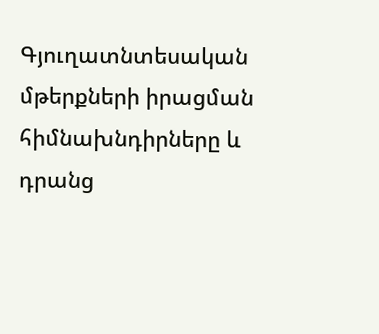Գյուղատնտեսական մթերքների իրացման հիմնախնդիրները և դրանց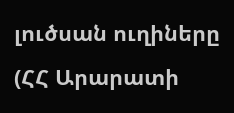լուծսան ուղիները (ՀՀ Արարատի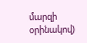մարզի օրինակով)